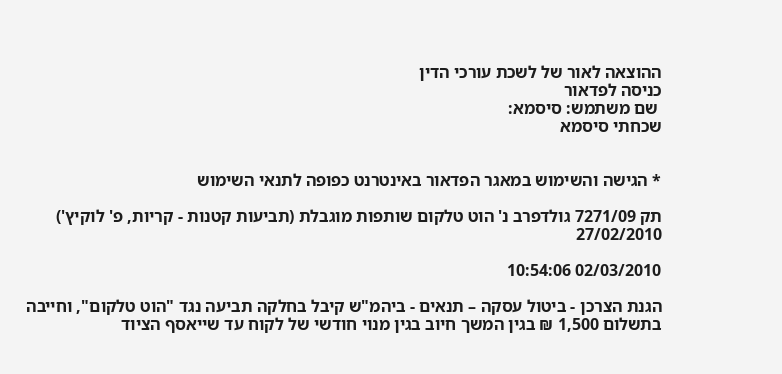ההוצאה לאור של לשכת עורכי הדין
כניסה לפדאור
 שם משתמש: סיסמא:
שכחתי סיסמא


* הגישה והשימוש במאגר הפדאור באינטרנט כפופה לתנאי השימוש

תק 7271/09 גולדפרב נ' הוט טלקום שותפות מוגבלת (תביעות קטנות - קריות, פ' לוקיץ') 27/02/2010

02/03/2010 10:54:06

הגנת הצרכן - ביטול עסקה – תנאים - ביהמ"ש קיבל בחלקה תביעה נגד "הוט טלקום", וחייבה בתשלום 1,500 ₪ בגין המשך חיוב בגין מנוי חודשי של לקוח עד שייאסף הציוד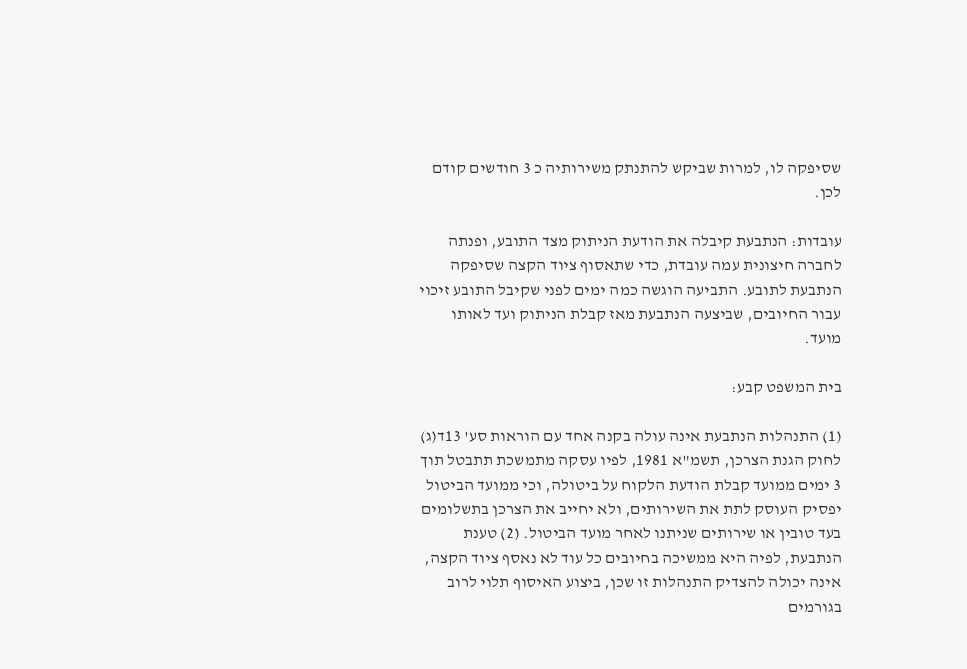שסיפקה לו, למרות שביקש להתנתק משירותיה כ 3 חודשים קודם לכן.

עובדות: הנתבעת קיבלה את הודעת הניתוק מצד התובע, ופנתה לחברה חיצונית עמה עובדת, כדי שתאסוף ציוד הקצה שסיפקה הנתבעת לתובע. התביעה הוגשה כמה ימים לפני שקיבל התובע זיכוי עבור החיובים, שביצעה הנתבעת מאז קבלת הניתוק ועד לאותו מועד.

בית המשפט קבע:

(1) התנהלות הנתבעת אינה עולה בקנה אחד עם הוראות סע' 13ד(ג) לחוק הגנת הצרכן, תשמ"א 1981, לפיו עסקה מתמשכת תתבטל תוך 3 ימים ממועד קבלת הודעת הלקוח על ביטולה, וכי ממועד הביטול יפסיק העוסק לתת את השירותים, ולא יחייב את הצרכן בתשלומים בעד טובין או שירותים שניתנו לאחר מועד הביטול. (2) טענת הנתבעת, לפיה היא ממשיכה בחיובים כל עוד לא נאסף ציוד הקצה, אינה יכולה להצדיק התנהלות זו שכן, ביצוע האיסוף תלוי לרוב בגורמים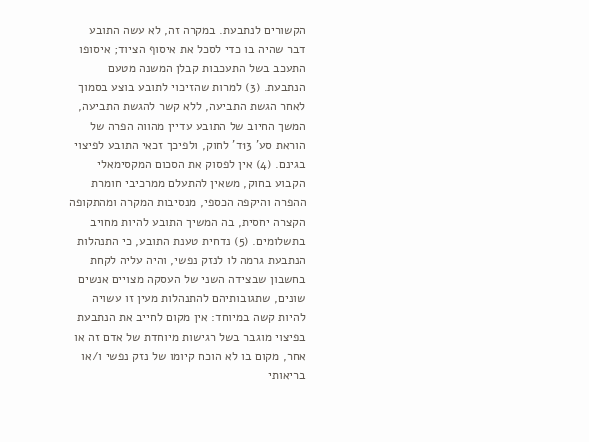הקשורים לנתבעת. במקרה זה, לא עשה התובע דבר שהיה בו כדי לסכל את איסוף הציוד; איסופו התעכב בשל התעכבות קבלן המשנה מטעם הנתבעת. (3) למרות שהזיכוי לתובע בוצע בסמוך לאחר הגשת התביעה, ללא קשר להגשת התביעה, המשך החיוב של התובע עדיין מהווה הפרה של הוראת סע' 13ד' לחוק, ולפיכך זכאי התובע לפיצוי בגינם. (4) אין לפסוק את הסכום המקסימאלי הקבוע בחוק, משאין להתעלם ממרכיבי חומרת ההפרה והיקפה הכספי, מנסיבות המקרה ומהתקופה הקצרה יחסית, בה המשיך התובע להיות מחויב בתשלומים. (5) נדחית טענת התובע, כי התנהלות הנתבעת גרמה לו לנזק נפשי, והיה עליה לקחת בחשבון שבצידה השני של העסקה מצויים אנשים שונים, שתגובותיהם להתנהלות מעין זו עשויה להיות קשה במיוחד: אין מקום לחייב את הנתבעת בפיצוי מוגבר בשל רגישות מיוחדת של אדם זה או אחר, מקום בו לא הוכח קיומו של נזק נפשי ו/או בריאותי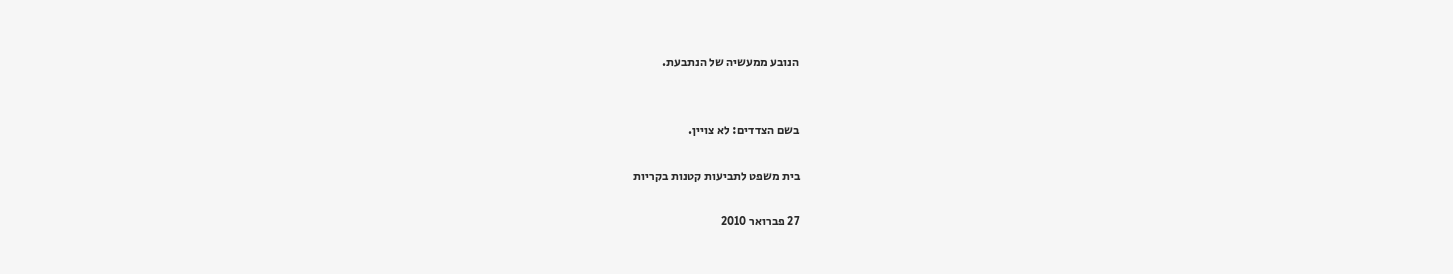הנובע ממעשיה של הנתבעת.


בשם הצדדים: לא צויין.

בית משפט לתביעות קטנות בקריות

27 פברואר 2010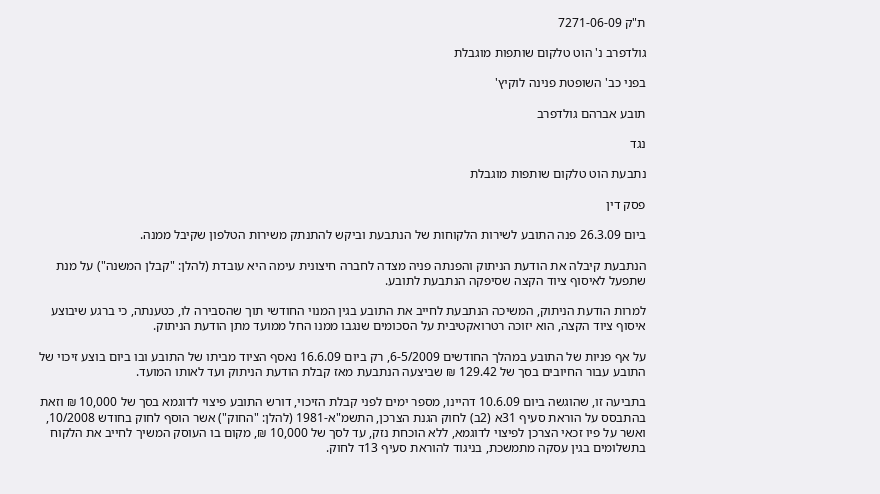ת"ק 7271-06-09

גולדפרב נ' הוט טלקום שותפות מוגבלת

בפני כב' השופטת פנינה לוקיץ'

תובע אברהם גולדפרב

נגד

נתבעת הוט טלקום שותפות מוגבלת

פסק דין

ביום 26.3.09 פנה התובע לשירות הלקוחות של הנתבעת וביקש להתנתק משירות הטלפון שקיבל ממנה.

הנתבעת קיבלה את הודעת הניתוק והפנתה פניה מצדה לחברה חיצונית עימה היא עובדת (להלן: "קבלן המשנה") על מנת שתפעל לאיסוף ציוד הקצה שסיפקה הנתבעת לתובע.

למרות הודעת הניתוק, המשיכה הנתבעת לחייב את התובע בגין המנוי החודשי תוך שהסבירה לו, כטענתה, כי ברגע שיבוצע איסוף ציוד הקצה, הוא יזוכה רטרואקטיבית על הסכומים שנגבו ממנו החל ממועד מתן הודעת הניתוק.

על אף פניות של התובע במהלך החודשים 6-5/2009, רק ביום 16.6.09 נאסף הציוד מביתו של התובע ובו ביום בוצע זיכוי של התובע עבור החיובים בסך של 129.42 ₪ שביצעה הנתבעת מאז קבלת הודעת הניתוק ועד לאותו המועד.

בתביעה זו, שהוגשה ביום 10.6.09 דהיינו, מספר ימים לפני קבלת הזיכוי, דורש התובע פיצוי לדוגמא בסך של 10,000 ₪ וזאת בהתבסס על הוראת סעיף 31א (2ב) לחוק הגנת הצרכן, התשמ"א-1981 (להלן: "החוק") אשר הוסף לחוק בחודש 10/2008, ואשר על פיו זכאי הצרכן לפיצוי לדוגמא, ללא הוכחת נזק, עד לסך של 10,000 ₪, מקום בו העוסק המשיך לחייב את הלקוח בתשלומים בגין עסקה מתמשכת, בניגוד להוראת סעיף 13ד לחוק.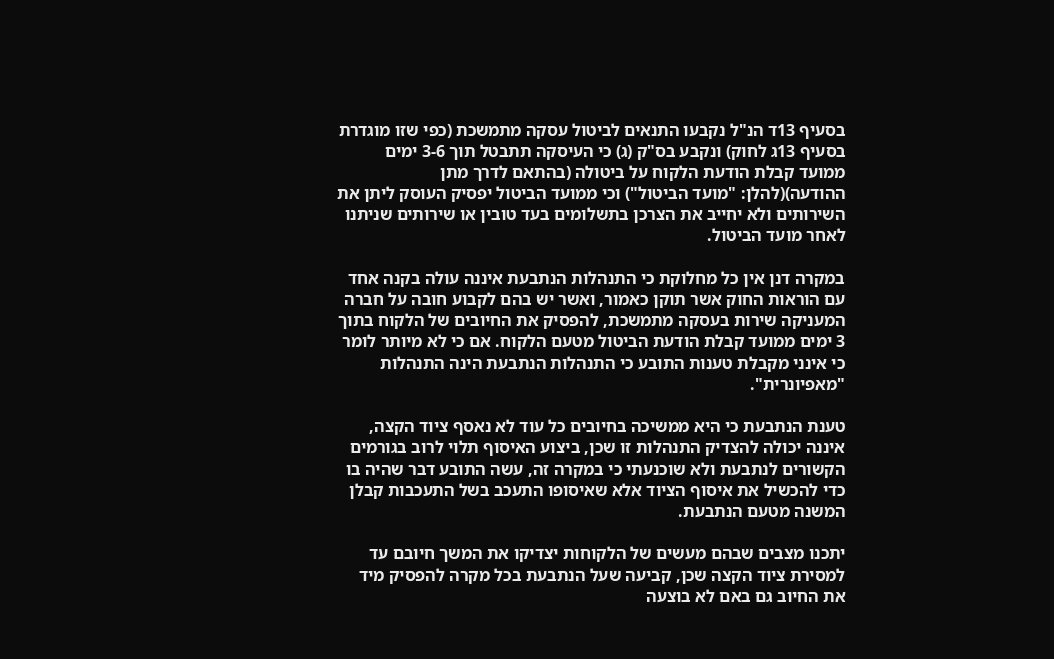בסעיף 13ד הנ"ל נקבעו התנאים לביטול עסקה מתמשכת (כפי שזו מוגדרת בסעיף 13ג לחוק) ונקבע בס"ק (ג) כי העיסקה תתבטל תוך 3-6 ימים ממועד קבלת הודעת הלקוח על ביטולה (בהתאם לדרך מתן ההודעה)(להלן: "מועד הביטול") וכי ממועד הביטול יפסיק העוסק ליתן את השירותים ולא יחייב את הצרכן בתשלומים בעד טובין או שירותים שניתנו לאחר מועד הביטול.

במקרה דנן אין כל מחלוקת כי התנהלות הנתבעת איננה עולה בקנה אחד עם הוראות החוק אשר תוקן כאמור, ואשר יש בהם לקבוע חובה על חברה המעניקה שירות בעסקה מתמשכת, להפסיק את החיובים של הלקוח בתוך 3 ימים ממועד קבלת הודעת הביטול מטעם הלקוח. אם כי לא מיותר לומר כי אינני מקבלת טענות התובע כי התנהלות הנתבעת הינה התנהלות "מאפיונרית".

טענת הנתבעת כי היא ממשיכה בחיובים כל עוד לא נאסף ציוד הקצה, איננה יכולה להצדיק התנהלות זו שכן, ביצוע האיסוף תלוי לרוב בגורמים הקשורים לנתבעת ולא שוכנעתי כי במקרה זה, עשה התובע דבר שהיה בו כדי להכשיל את איסוף הציוד אלא שאיסופו התעכב בשל התעכבות קבלן המשנה מטעם הנתבעת.

יתכנו מצבים שבהם מעשים של הלקוחות יצדיקו את המשך חיובם עד למסירת ציוד הקצה שכן, קביעה שעל הנתבעת בכל מקרה להפסיק מיד את החיוב גם באם לא בוצעה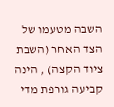השבה מטעמו של הצד האחר (השבת ציוד הקצה) , הינה קביעה גורפת מדי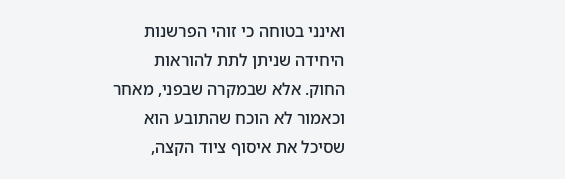ואינני בטוחה כי זוהי הפרשנות היחידה שניתן לתת להוראות החוק. אלא שבמקרה שבפני, מאחר וכאמור לא הוכח שהתובע הוא שסיכל את איסוף ציוד הקצה,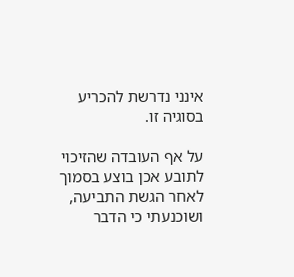אינני נדרשת להכריע בסוגיה זו.

על אף העובדה שהזיכוי לתובע אכן בוצע בסמוך לאחר הגשת התביעה, ושוכנעתי כי הדבר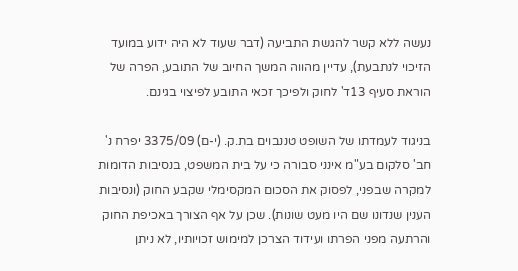נעשה ללא קשר להגשת התביעה (דבר שעוד לא היה ידוע במועד הזיכוי לנתבעת), עדיין מהווה המשך החיוב של התובע, הפרה של הוראת סעיף 13ד' לחוק ולפיכך זכאי התובע לפיצוי בגינם.

בניגוד לעמדתו של השופט טננבוים בת.ק. (י-ם) 3375/09 יפרח נ' חב' סלקום בע"מ אינני סבורה כי על בית המשפט, בנסיבות הדומות למקרה שבפני, לפסוק את הסכום המקסימלי שקבע החוק (ונסיבות הענין שנדונו שם היו מעט שונות). שכן על אף הצורך באכיפת החוק והרתעה מפני הפרתו ועידוד הצרכן למימוש זכויותיו, לא ניתן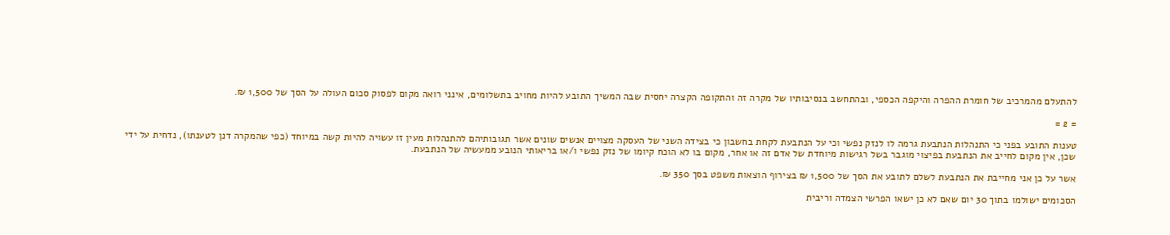להתעלם מהמרכיב של חומרת ההפרה והיקפה הכספי, ובהתחשב בנסיבותיו של מקרה זה והתקופה הקצרה יחסית שבה המשיך התובע להיות מחויב בתשלומים, אינני רואה מקום לפסוק סכום העולה על הסך של 1,500 ₪.

= 2 =

טענות התובע בפני כי התנהלות הנתבעת גרמה לו לנזק נפשי וכי על הנתבעת לקחת בחשבון כי בצידה השני של העסקה מצויים אנשים שונים אשר תגובותיהם להתנהלות מעין זו עשויה להיות קשה במיוחד (כפי שהמקרה דנן לטענתו), נדחית על ידי שכן, אין מקום לחייב את הנתבעת בפיצוי מוגבר בשל רגישות מיוחדת של אדם זה או אחר, מקום בו לא הוכח קיומו של נזק נפשי ו/או בריאותי הנובע ממעשיה של הנתבעת.

אשר על כן אני מחייבת את הנתבעת לשלם לתובע את הסך של 1,500 ₪ בצירוף הוצאות משפט בסך 350 ₪.

הסכומים ישולמו בתוך 30 יום שאם לא כן ישאו הפרשי הצמדה וריבית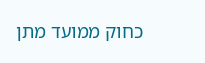כחוק ממועד מתן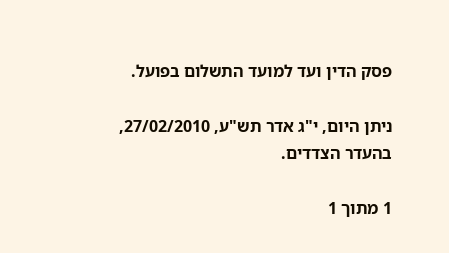פסק הדין ועד למועד התשלום בפועל.

ניתן היום, י"ג אדר תש"ע, 27/02/2010, בהעדר הצדדים.

1 מתוך 1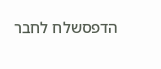הדפסשלח לחבר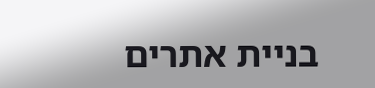בניית אתרים